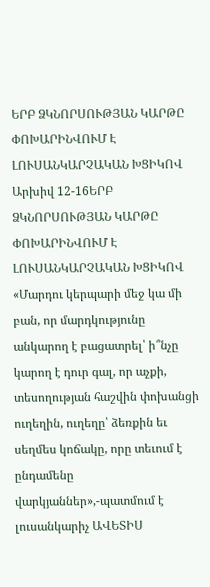ԵՐԲ ՁԿՆՈՐՍՈՒԹՅԱՆ ԿԱՐԹԸ ՓՈԽԱՐԻՆՎՈՒՄ Է ԼՈՒՍԱՆԿԱՐՉԱԿԱՆ ԽՑԻԿՈՎ
Արխիվ 12-16ԵՐԲ ՁԿՆՈՐՍՈՒԹՅԱՆ ԿԱՐԹԸ ՓՈԽԱՐԻՆՎՈՒՄ Է ԼՈՒՍԱՆԿԱՐՉԱԿԱՆ ԽՑԻԿՈՎ
«Մարդու կերպարի մեջ կա մի բան, որ մարդկությունը անկարող է բացատրել՝ ի՞նչը կարող է դուր գալ, որ աչքի, տեսողության հաշվին փոխանցի ուղեղին, ուղեղը՝ ձեռքին եւ սեղմես կոճակը, որը տեւում է ընդամենը վարկյաններ»,-պատմում է լուսանկարիչ ԱՎԵՏԻՍ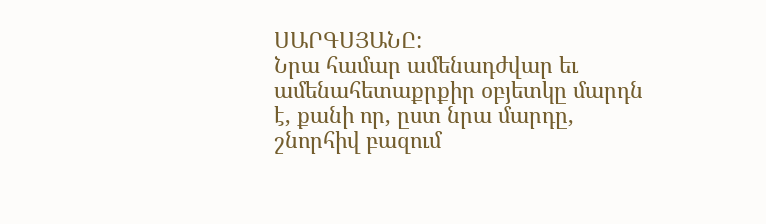ՍԱՐԳՍՅԱՆԸ:
Նրա համար ամենադժվար եւ ամենահետաքրքիր օբյետկը մարդն է, քանի որ, ըստ նրա մարդը, շնորհիվ բազում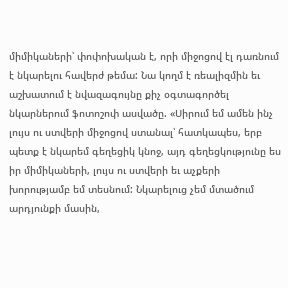միմիկաների՝ փոփոխական է, որի միջոցով էլ դառնում է նկարելու հավերժ թեմա: Նա կողմ է ռեալիզմին եւ աշխատում է նվազագույնը քիչ օգտագործել նկարներում ֆոտոշոփ ասվածը. «Սիրում եմ ամեն ինչ լույս ու ստվերի միջոցով ստանալ՝ հատկապես, երբ պետք է նկարեմ գեղեցիկ կնոջ, այդ գեղեցկությունը ես իր միմիկաների, լույս ու ստվերի եւ աչքերի խորությամբ եմ տեսնում: Նկարելուց չեմ մտածում արդյունքի մասին,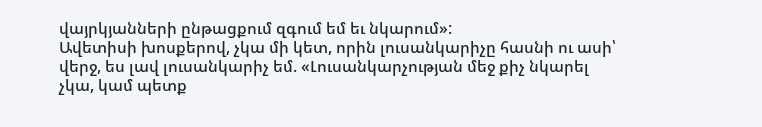վայրկյանների ընթացքում զգում եմ եւ նկարում»:
Ավետիսի խոսքերով, չկա մի կետ, որին լուսանկարիչը հասնի ու ասի՝ վերջ, ես լավ լուսանկարիչ եմ. «Լուսանկարչության մեջ քիչ նկարել չկա, կամ պետք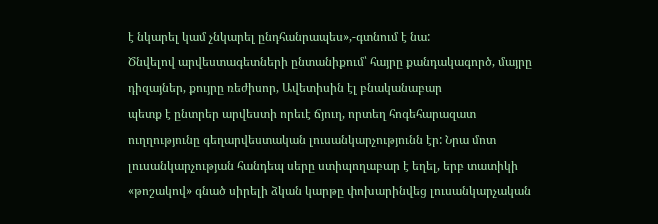է նկարել կամ չնկարել ընդհանրապես»,-գտնում է նա:
Ծնվելով արվեստագետների ընտանիքում՝ հայրը քանդակագործ, մայրը դիզայներ, քույրը ռեժիսոր, Ավետիսին էլ բնականաբար
պետք է ընտրեր արվեստի որեւէ ճյուղ, որտեղ հոգեհարազատ ուղղությունը գեղարվեստական լուսանկարչությունն էր: Նրա մոտ լուսանկարչության հանդեպ սերը ստիպողաբար է եղել, երբ տատիկի «թոշակով» գնած սիրելի ձկան կարթը փոխարինվեց լուսանկարչական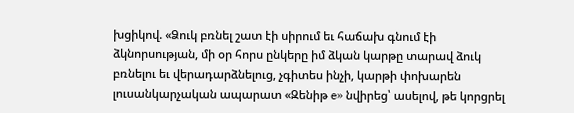խցիկով. «Ձուկ բռնել շատ էի սիրում եւ հաճախ գնում էի ձկնորսության, մի օր հորս ընկերը իմ ձկան կարթը տարավ ձուկ բռնելու եւ վերադարձնելուց, չգիտես ինչի, կարթի փոխարեն լուսանկարչական ապարատ «Զենիթ e» նվիրեց՝ ասելով, թե կորցրել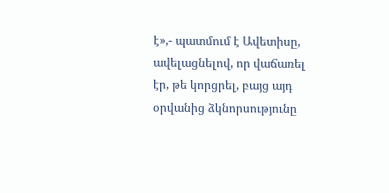է»,- պատմում է Ավետիսը, ավելացնելով, որ վաճառել էր, թե կորցրել, բայց այդ օրվանից ձկնորսությունը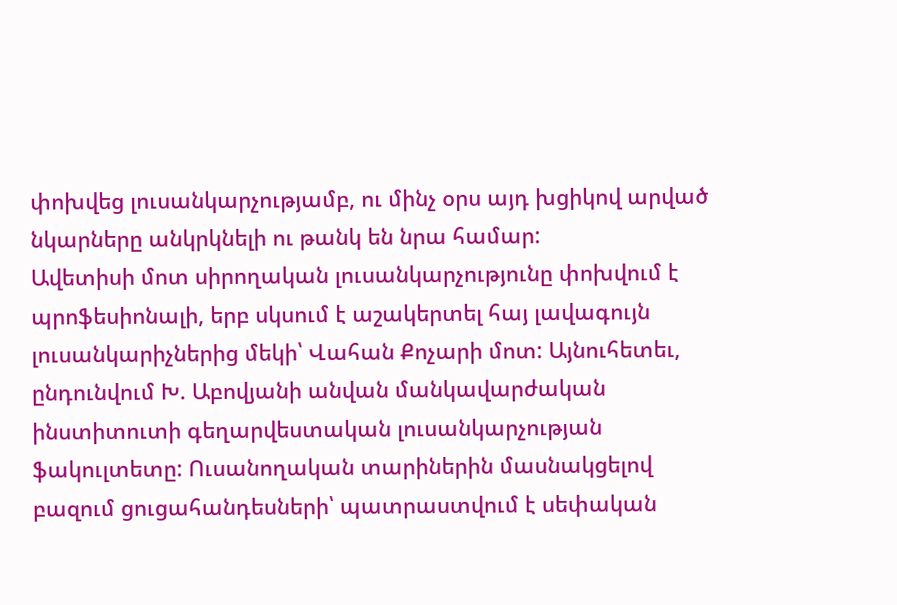փոխվեց լուսանկարչությամբ, ու մինչ օրս այդ խցիկով արված նկարները անկրկնելի ու թանկ են նրա համար:
Ավետիսի մոտ սիրողական լուսանկարչությունը փոխվում է պրոֆեսիոնալի, երբ սկսում է աշակերտել հայ լավագույն լուսանկարիչներից մեկի՝ Վահան Քոչարի մոտ: Այնուհետեւ, ընդունվում Խ. Աբովյանի անվան մանկավարժական ինստիտուտի գեղարվեստական լուսանկարչության ֆակուլտետը: Ուսանողական տարիներին մասնակցելով բազում ցուցահանդեսների՝ պատրաստվում է սեփական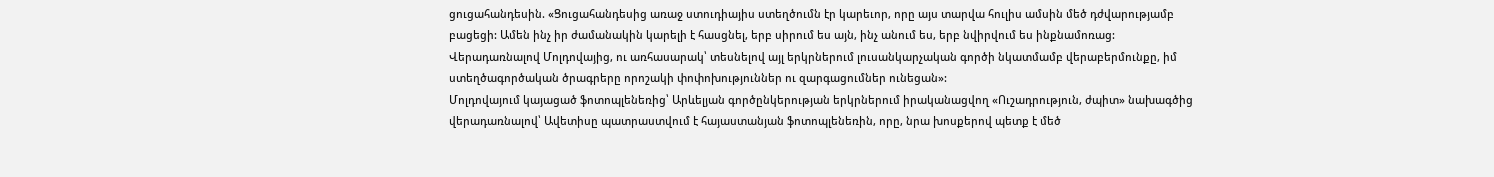ցուցահանդեսին. «Ցուցահանդեսից առաջ ստուդիայիս ստեղծումն էր կարեւոր, որը այս տարվա հուլիս ամսին մեծ դժվարությամբ բացեցի: Ամեն ինչ իր ժամանակին կարելի է հասցնել, երբ սիրում ես այն, ինչ անում ես, երբ նվիրվում ես ինքնամոռաց: Վերադառնալով Մոլդովայից, ու առհասարակ՝ տեսնելով այլ երկրներում լուսանկարչական գործի նկատմամբ վերաբերմունքը, իմ ստեղծագործական ծրագրերը որոշակի փոփոխություններ ու զարգացումներ ունեցան»:
Մոլդովայում կայացած ֆոտոպլենեռից՝ Արևելյան գործընկերության երկրներում իրականացվող «Ուշադրություն, ժպիտ» նախագծից վերադառնալով՝ Ավետիսը պատրաստվում է հայաստանյան ֆոտոպլենեռին, որը, նրա խոսքերով պետք է մեծ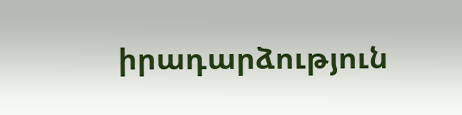իրադարձություն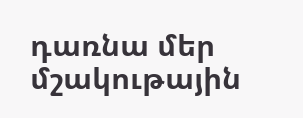դառնա մեր մշակութային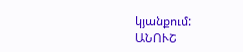կյանքում:
ԱՆՈՒՇ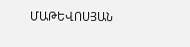ՄԱԹԵՎՈՍՅԱՆ